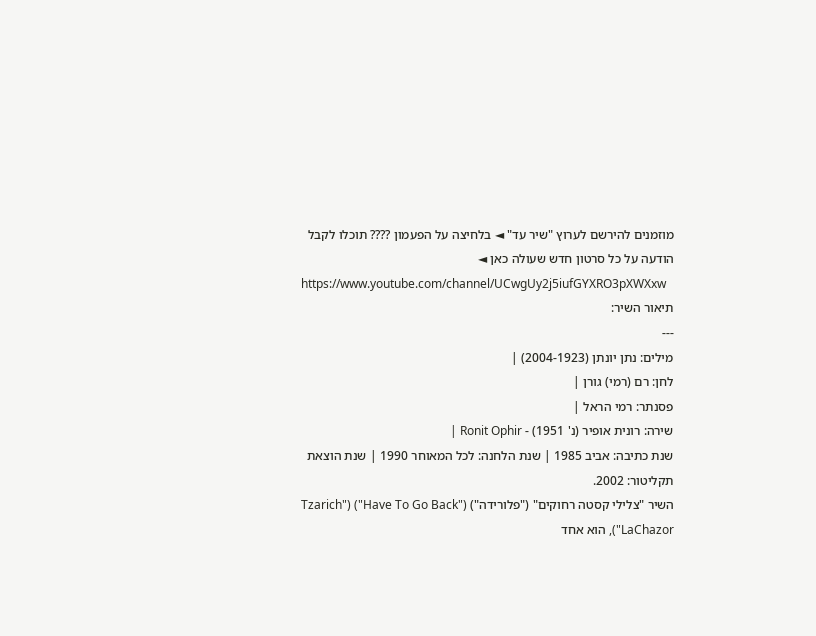מוזמנים להירשם לערוץ "שיר עד" ◄ בלחיצה על הפעמון ???? תוכלו לקבל הודעה על כל סרטון חדש שעולה כאן ◄
https://www.youtube.com/channel/UCwgUy2j5iufGYXRO3pXWXxw
תיאור השיר:
---
מילים: נתן יונתן (2004-1923) |
לחן: רם (רמי) גורן |
פסנתר: רמי הראל |
שירה: רונית אופיר (נ' 1951) - Ronit Ophir |
שנת כתיבה: אביב 1985 | שנת הלחנה: לכל המאוחר 1990 | שנת הוצאת תקליטור: 2002.
השיר "צלילי קסטה רחוקים" ("פלורידה") ("Have To Go Back") ("Tzarich LaChazor"), הוא אחד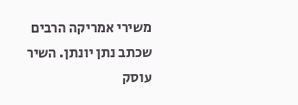משירי אמריקה הרבים שכתב נתן יונתן. השיר עוסק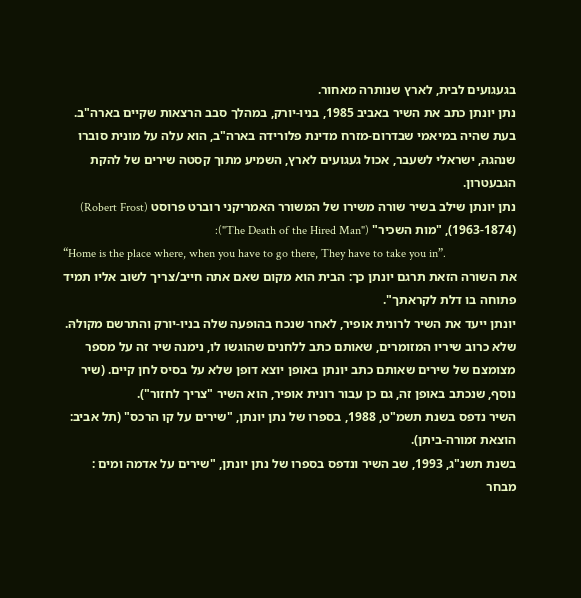בגעגועים לבית, לארץ שנותרה מאחור.
נתן יונתן כתב את השיר באביב 1985, בניו-יורק, במהלך סבב הרצאות שקיים בארה"ב. בעת שהיה במיאמי שבדרום-מזרח מדינת פלורידה בארה"ב, הוא עלה על מונית סוברו שנהגהּ, ישראלי לשעבר, אכול געגועים לארץ, השמיע מתוך קסטה שירים של להקת הגבעטרון.
נתן יונתן שילב בשיר שורה משירו של המשורר האמריקני רוברט פרוסט (Robert Frost) (1963-1874), "מות השכיר" ("The Death of the Hired Man"):
“Home is the place where, when you have to go there, They have to take you in”.
את השורה הזאת תרגם יונתן כך: הבית הוא מקום שאם אתה חייב/צריך לשוב אליו תמיד פתוחה בו דלת לקראתך".
יונתן ייעד את השיר לרונית אופיר, לאחר שנכח בהופעה שלה בניו-יורק והתרשם מקולהּ.
שלא כרוב שיריו המזומרים, שאותם כתב ללחנים שהוגשו לו, נימנה שיר זה על מספר מצומצם של שירים שאותם כתב יונתן באופן יוצא דופן שלא על בסיס לחן קיים. (שיר נוסף, שנכתב באופן זה, גם כן עבור רונית אופיר, הוא השיר "צריך לחזור").
השיר נדפס בשנת תשמ"ט, 1988, בספרו של נתן יונתן, "שירים על קו הרכס" (תל אביב: הוצאת זמורה-ביתן).
בשנת תשנ"ג, 1993, שב השיר ונדפס בספרו של נתן יונתן, "שירים על אדמה ומים : מבחר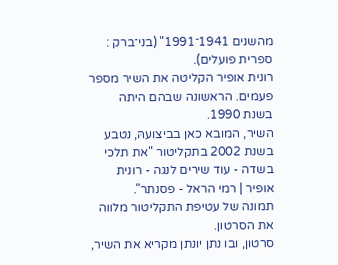מהשנים 1941־1991" (בני־ברק : ספרית פועלים).
רונית אופיר הקליטה את השיר מספר פעמים. הראשונה שבהם היתה בשנת 1990.
השיר, המובא כאן בביצועהּ, נטבע בשנת 2002 בתקליטור "את תלכי בשדה - עוד שירים לנגה - רונית אופיר | רמי הראל - פסנתר".
תמונה של עטיפת התקליטור מלווה את הסרטון.
סרטון, ובו נתן יונתן מקריא את השיר,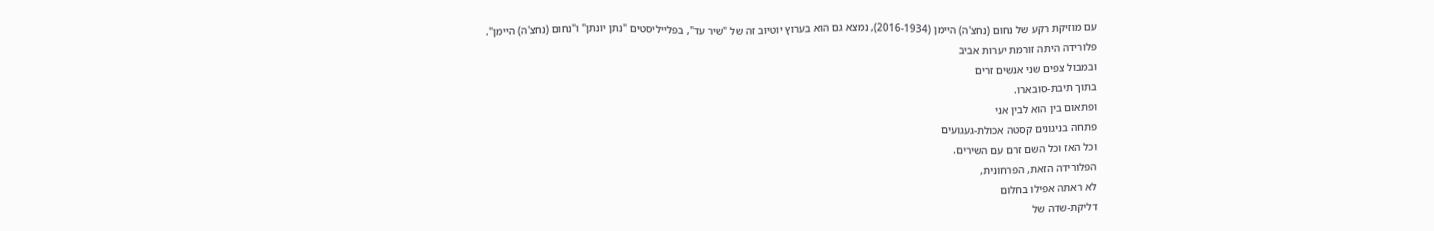עם מוזיקת רקע של נחום (נחצ'ה) היימן (2016-1934), נמצא גם הוא בערוץ יוטיוב זה של "שיר עד", בפלייליסטים "נתן יונתן" ו"נחום (נחצ'ה) היימן".
פלורידה היתה זורמת יערות אביב
ובמבול צפים שני אנשים זרים
בתוך תיבת-סובארו.
ופתאום בין הוא לבין אני
פתחה בניגונים קסטה אכולת-געגועים
וכל האז וכל השם זרם עם השירים.
הפלורידה הזאת, הפרחונית,
לא ראתה אפילו בחלום
דליקת-שדה של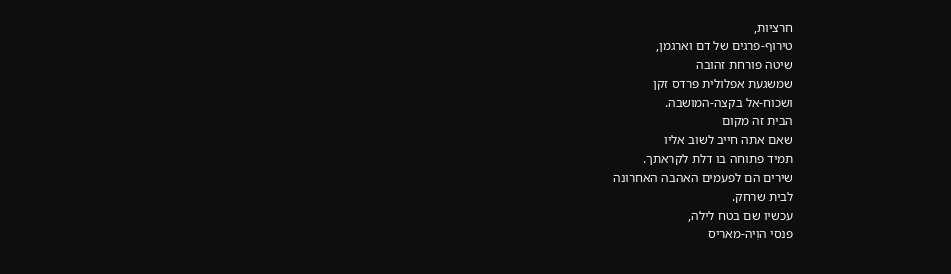חרציות,
טירוף-פרגים של דם וארגמן,
שיטה פורחת זהובה
שמשגעת אפלולית פרדס זקן
ושכוח-אל בקצה-המושבה.
הבית זה מקום
שאם אתה חייב לשוב אליו
תמיד פתוחה בו דלת לקראתך.
שירים הם לפעמים האהבה האחרונה
לבית שרחק.
עכשיו שם בטח לילה,
פנסי הוִיה-מאריס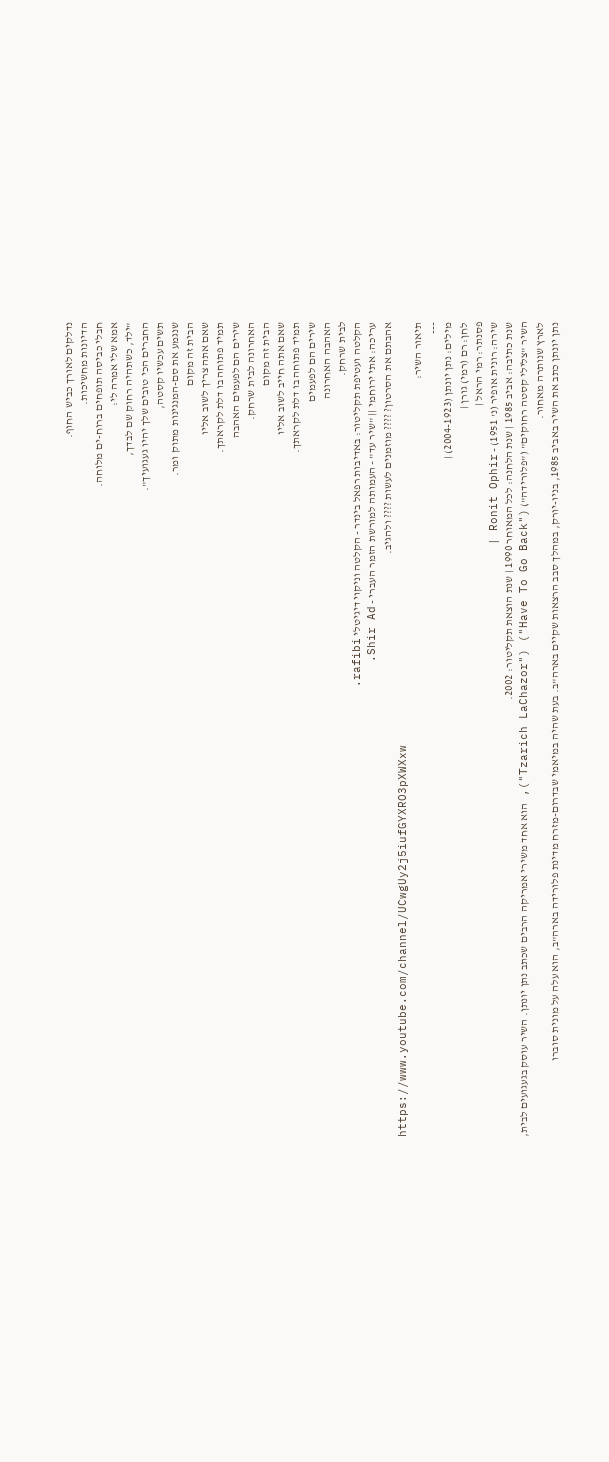נדלקים לאורך כביש החוף.
הדיונות מחשיכות.
חבלי כביסה תופחים ברוח-ים מלוחה.
אמא שלי אמרה לי:
"ילד, כשתהיה רחוק שם לבדך,
החברים הכי טובים שלך יהיו געגועיך".
תשים עכשיו קסטה,
שנגמע את סם-המנגינות מתוק ומר.
הבית זה מקום
שאם אתה צריך לשוב אליו
תמיד פתוחה בו דלת לקראתך.
שירים הם לפעמים האהבה
האחרונה לבית שרחק.
הבית זה מקום
שאם אתה חייב לשוב אליו
תמיד פתוחה בו דלת לקראתך.
שירים הם לפעמים
האהבה האחרונה
לבית שרחק.
הקלטה ועטיפת תקליטור: באדיבות רפאל בינדר - הקלטה וניקוי דיגיטלי rafibi.
עריכה: אתי ירוחמי || "שיר עד" - העמותה למורשת הזמר העברי - Shir Ad.
אהבתם את הסרטון? ???? מוזמנים לעשות ???? ולהגיב.
https://www.youtube.com/channel/UCwgUy2j5iufGYXRO3pXWXxw
תיאור השיר:
---
מילים: נתן יונתן (2004-1923) |
לחן: רם (רמי) גורן |
פסנתר: רמי הראל |
שירה: רונית אופיר (נ' 1951) - Ronit Ophir |
שנת כתיבה: אביב 1985 | שנת הלחנה: לכל המאוחר 1990 | שנת הוצאת תקליטור: 2002.
השיר "צלילי קסטה רחוקים" ("פלורידה") ("Have To Go Back") ("Tzarich LaChazor"), הוא אחד משירי אמריקה הרבים שכתב נתן יונתן. השיר עוסק בגעגועים לבית, לארץ שנותרה מאחור.
נתן יונתן כתב את השיר באביב 1985, בניו-יורק, במהלך סבב הרצאות שקיים בארה"ב. בעת שהיה במיאמי שבדרום-מזרח מדינת פלורידה בארה"ב, הוא עלה על מונית סוברו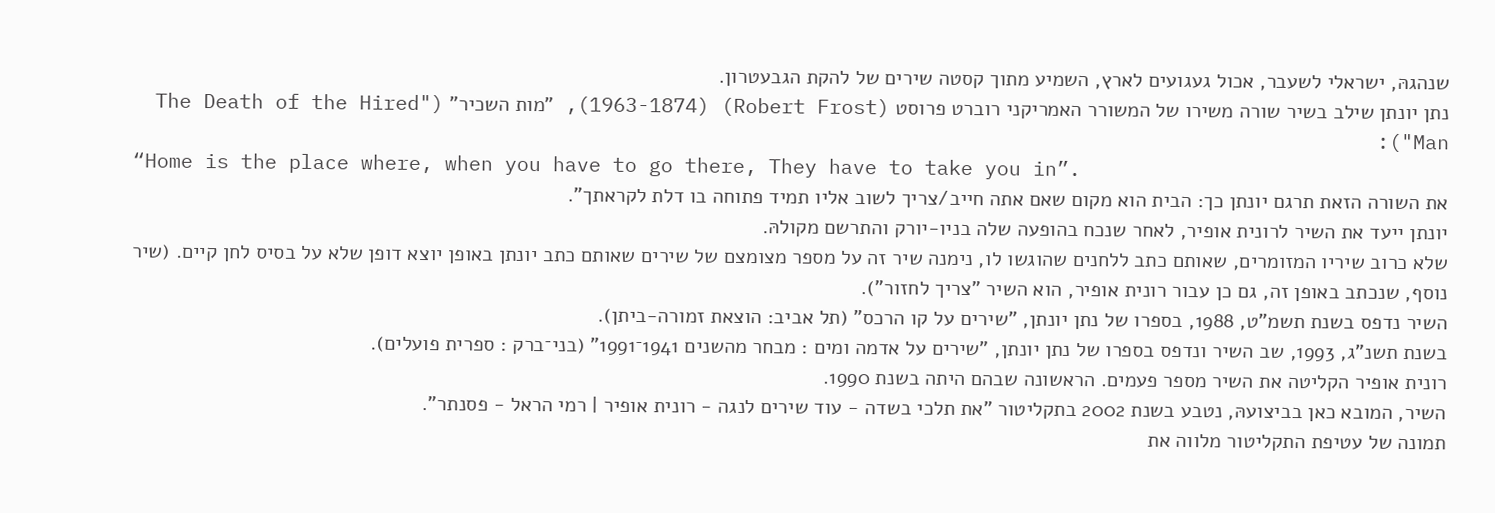שנהגהּ, ישראלי לשעבר, אכול געגועים לארץ, השמיע מתוך קסטה שירים של להקת הגבעטרון.
נתן יונתן שילב בשיר שורה משירו של המשורר האמריקני רוברט פרוסט (Robert Frost) (1963-1874), "מות השכיר" ("The Death of the Hired Man"):
“Home is the place where, when you have to go there, They have to take you in”.
את השורה הזאת תרגם יונתן כך: הבית הוא מקום שאם אתה חייב/צריך לשוב אליו תמיד פתוחה בו דלת לקראתך".
יונתן ייעד את השיר לרונית אופיר, לאחר שנכח בהופעה שלה בניו-יורק והתרשם מקולהּ.
שלא כרוב שיריו המזומרים, שאותם כתב ללחנים שהוגשו לו, נימנה שיר זה על מספר מצומצם של שירים שאותם כתב יונתן באופן יוצא דופן שלא על בסיס לחן קיים. (שיר נוסף, שנכתב באופן זה, גם כן עבור רונית אופיר, הוא השיר "צריך לחזור").
השיר נדפס בשנת תשמ"ט, 1988, בספרו של נתן יונתן, "שירים על קו הרכס" (תל אביב: הוצאת זמורה-ביתן).
בשנת תשנ"ג, 1993, שב השיר ונדפס בספרו של נתן יונתן, "שירים על אדמה ומים : מבחר מהשנים 1941־1991" (בני־ברק : ספרית פועלים).
רונית אופיר הקליטה את השיר מספר פעמים. הראשונה שבהם היתה בשנת 1990.
השיר, המובא כאן בביצועהּ, נטבע בשנת 2002 בתקליטור "את תלכי בשדה - עוד שירים לנגה - רונית אופיר | רמי הראל - פסנתר".
תמונה של עטיפת התקליטור מלווה את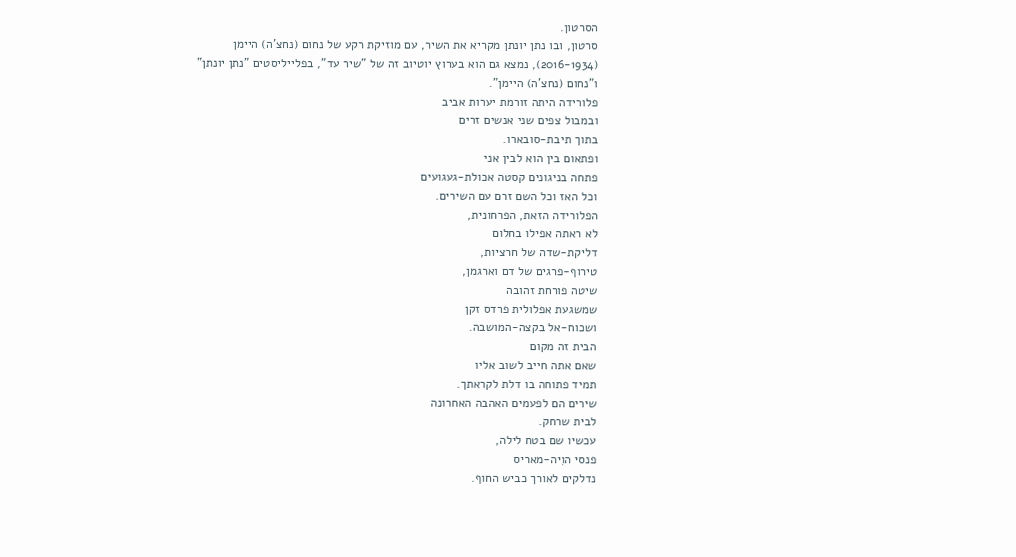הסרטון.
סרטון, ובו נתן יונתן מקריא את השיר, עם מוזיקת רקע של נחום (נחצ'ה) היימן (2016-1934), נמצא גם הוא בערוץ יוטיוב זה של "שיר עד", בפלייליסטים "נתן יונתן" ו"נחום (נחצ'ה) היימן".
פלורידה היתה זורמת יערות אביב
ובמבול צפים שני אנשים זרים
בתוך תיבת-סובארו.
ופתאום בין הוא לבין אני
פתחה בניגונים קסטה אכולת-געגועים
וכל האז וכל השם זרם עם השירים.
הפלורידה הזאת, הפרחונית,
לא ראתה אפילו בחלום
דליקת-שדה של חרציות,
טירוף-פרגים של דם וארגמן,
שיטה פורחת זהובה
שמשגעת אפלולית פרדס זקן
ושכוח-אל בקצה-המושבה.
הבית זה מקום
שאם אתה חייב לשוב אליו
תמיד פתוחה בו דלת לקראתך.
שירים הם לפעמים האהבה האחרונה
לבית שרחק.
עכשיו שם בטח לילה,
פנסי הוִיה-מאריס
נדלקים לאורך כביש החוף.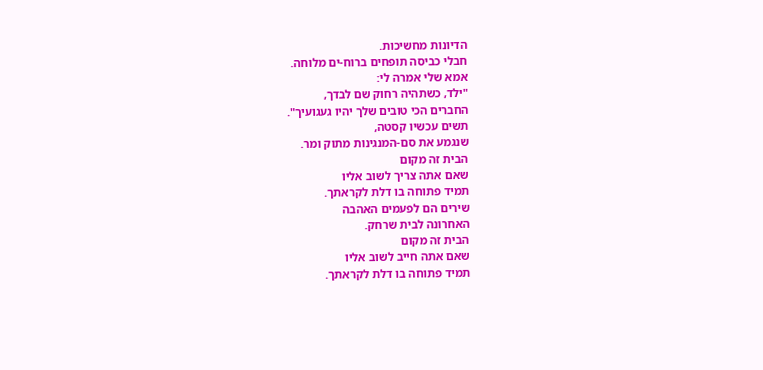הדיונות מחשיכות.
חבלי כביסה תופחים ברוח-ים מלוחה.
אמא שלי אמרה לי:
"ילד, כשתהיה רחוק שם לבדך,
החברים הכי טובים שלך יהיו געגועיך".
תשים עכשיו קסטה,
שנגמע את סם-המנגינות מתוק ומר.
הבית זה מקום
שאם אתה צריך לשוב אליו
תמיד פתוחה בו דלת לקראתך.
שירים הם לפעמים האהבה
האחרונה לבית שרחק.
הבית זה מקום
שאם אתה חייב לשוב אליו
תמיד פתוחה בו דלת לקראתך.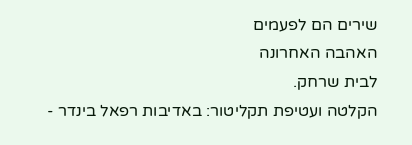שירים הם לפעמים
האהבה האחרונה
לבית שרחק.
הקלטה ועטיפת תקליטור: באדיבות רפאל בינדר -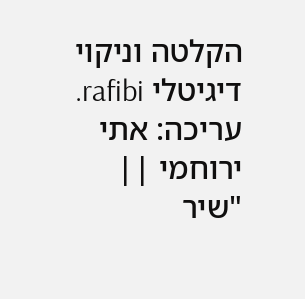הקלטה וניקוי דיגיטלי rafibi.
עריכה: אתי ירוחמי || "שיר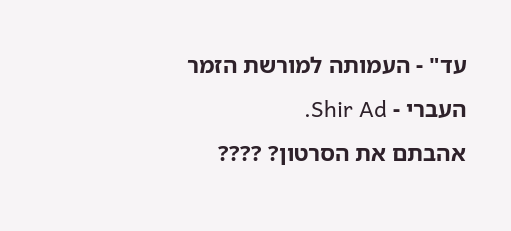עד" - העמותה למורשת הזמר העברי - Shir Ad.
אהבתם את הסרטון? ????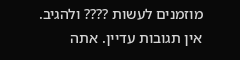מוזמנים לעשות ???? ולהגיב.
אין תגובות עדיין. אתה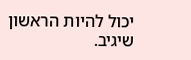יכול להיות הראשון שיגיב.